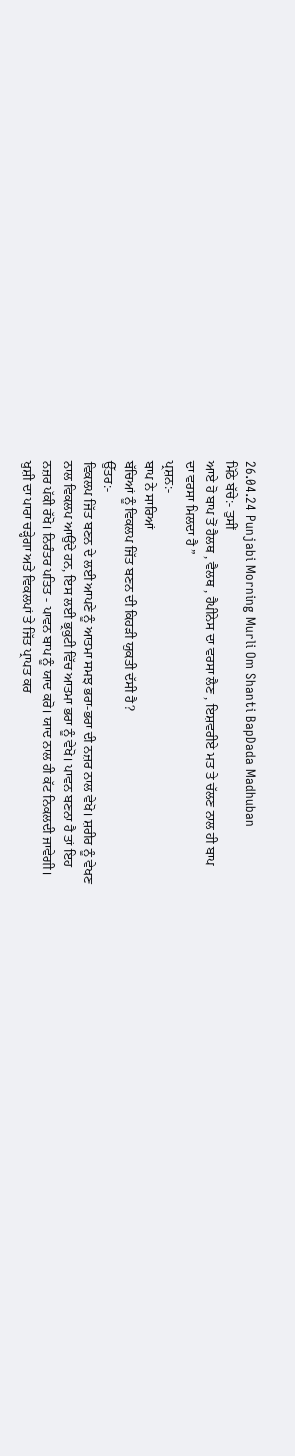26.04.24 Punjabi Morning Murli Om Shanti BapDada Madhuban
ਮਿੱਠੇ ਬੱਚੇ:- ਤੁਸੀਂ
ਆਏ ਹੋ ਬਾਪ ਤੋਂ ਹੈਲਥ , ਵੈਲਥ , ਹੈਪੀਨੇਸ ਦਾ ਵਰਸਾ ਲੈਣ , ਇਸ਼ਵਰੀਏ ਮਤ ਤੇ ਚੱਲਣ ਨਾਲ ਹੀ ਬਾਪ
ਦਾ ਵਰਸਾ ਮਿਲਦਾ ਹੈ ”
ਪ੍ਰਸ਼ਨ:-
ਬਾਪ ਨੇ ਸਾਰਿਆਂ
ਬੱਚਿਆਂ ਨੂੰ ਵਿਕਲਪ ਜਿੱਤ ਬਣਨ ਦੀ ਕਿਹੜੀ ਯੁਕਤੀ ਦੱਸੀ ਹੈ?
ਉੱਤਰ:-
ਵਿਕਲਪ ਜਿੱਤ ਬਣਨ ਦੇ ਲਈ ਆਪਣੇ ਨੂੰ ਆਤਮਾ ਸਮਝ ਭਰਾ-ਭਰਾ ਦੀ ਨਜ਼ਰ ਨਾਲ ਵੇਖੋ। ਸ਼ਰੀਰ ਨੂੰ ਵੇਖਣ
ਨਾਲ ਵਿਕਲਪ ਆਉਂਦੇ ਹਨ, ਇਸ ਲਈ ਭ੍ਰਕੁਟੀ ਵਿੱਚ ਆਤਮਾ ਭਰਾ ਨੂੰ ਵੇਖੋ। ਪਾਵਨ ਬਣਨਾ ਹੈ ਤਾਂ ਇਹ
ਨਜ਼ਰ ਪੱਕੀ ਰੱਖੋ। ਨਿਰੰਤਰ ਪਤਿਤ - ਪਾਵਨ ਬਾਪ ਨੂੰ ਯਾਦ ਕਰੋ। ਯਾਦ ਨਾਲ ਹੀ ਕੱਟ ਨਿਕਲਦੀ ਜਾਵੇਗੀ।
ਖੁਸ਼ੀ ਦਾ ਪਾਰਾ ਚੜ੍ਹੇਗਾ ਅਤੇ ਵਿਕਲਪਾਂ ਤੇ ਜਿੱਤ ਪ੍ਰਾਪਤ ਕਰ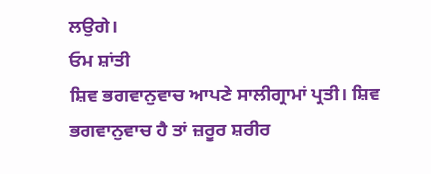ਲਉਗੇ।
ਓਮ ਸ਼ਾਂਤੀ
ਸ਼ਿਵ ਭਗਵਾਨੁਵਾਚ ਆਪਣੇ ਸਾਲੀਗ੍ਰਾਮਾਂ ਪ੍ਰਤੀ। ਸ਼ਿਵ ਭਗਵਾਨੁਵਾਚ ਹੈ ਤਾਂ ਜ਼ਰੂਰ ਸ਼ਰੀਰ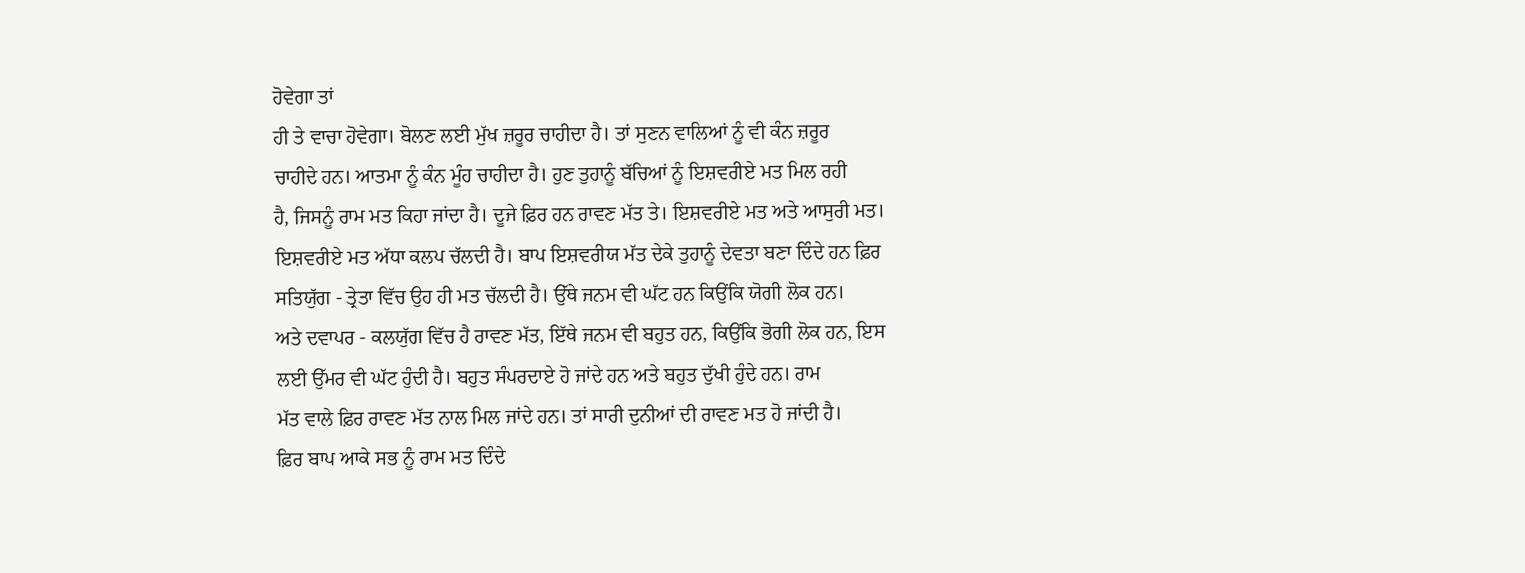ਹੋਵੇਗਾ ਤਾਂ
ਹੀ ਤੇ ਵਾਚਾ ਹੋਵੇਗਾ। ਬੋਲਣ ਲਈ ਮੁੱਖ ਜ਼ਰੂਰ ਚਾਹੀਦਾ ਹੈ। ਤਾਂ ਸੁਣਨ ਵਾਲਿਆਂ ਨੂੰ ਵੀ ਕੰਨ ਜ਼ਰੂਰ
ਚਾਹੀਦੇ ਹਨ। ਆਤਮਾ ਨੂੰ ਕੰਨ ਮੂੰਹ ਚਾਹੀਦਾ ਹੈ। ਹੁਣ ਤੁਹਾਨੂੰ ਬੱਚਿਆਂ ਨੂੰ ਇਸ਼ਵਰੀਏ ਮਤ ਮਿਲ ਰਹੀ
ਹੈ, ਜਿਸਨੂੰ ਰਾਮ ਮਤ ਕਿਹਾ ਜਾਂਦਾ ਹੈ। ਦੂਜੇ ਫ਼ਿਰ ਹਨ ਰਾਵਣ ਮੱਤ ਤੇ। ਇਸ਼ਵਰੀਏ ਮਤ ਅਤੇ ਆਸੁਰੀ ਮਤ।
ਇਸ਼ਵਰੀਏ ਮਤ ਅੱਧਾ ਕਲਪ ਚੱਲਦੀ ਹੈ। ਬਾਪ ਇਸ਼ਵਰੀਯ ਮੱਤ ਦੇਕੇ ਤੁਹਾਨੂੰ ਦੇਵਤਾ ਬਣਾ ਦਿੰਦੇ ਹਨ ਫ਼ਿਰ
ਸਤਿਯੁੱਗ - ਤ੍ਰੇਤਾ ਵਿੱਚ ਉਹ ਹੀ ਮਤ ਚੱਲਦੀ ਹੈ। ਉੱਥੇ ਜਨਮ ਵੀ ਘੱਟ ਹਨ ਕਿਉਂਕਿ ਯੋਗੀ ਲੋਕ ਹਨ।
ਅਤੇ ਦਵਾਪਰ - ਕਲਯੁੱਗ ਵਿੱਚ ਹੈ ਰਾਵਣ ਮੱਤ, ਇੱਥੇ ਜਨਮ ਵੀ ਬਹੁਤ ਹਨ, ਕਿਉਂਕਿ ਭੋਗੀ ਲੋਕ ਹਨ, ਇਸ
ਲਈ ਉੱਮਰ ਵੀ ਘੱਟ ਹੁੰਦੀ ਹੈ। ਬਹੁਤ ਸੰਪਰਦਾਏ ਹੋ ਜਾਂਦੇ ਹਨ ਅਤੇ ਬਹੁਤ ਦੁੱਖੀ ਹੁੰਦੇ ਹਨ। ਰਾਮ
ਮੱਤ ਵਾਲੇ ਫ਼ਿਰ ਰਾਵਣ ਮੱਤ ਨਾਲ ਮਿਲ ਜਾਂਦੇ ਹਨ। ਤਾਂ ਸਾਰੀ ਦੁਨੀਆਂ ਦੀ ਰਾਵਣ ਮਤ ਹੋ ਜਾਂਦੀ ਹੈ।
ਫ਼ਿਰ ਬਾਪ ਆਕੇ ਸਭ ਨੂੰ ਰਾਮ ਮਤ ਦਿੰਦੇ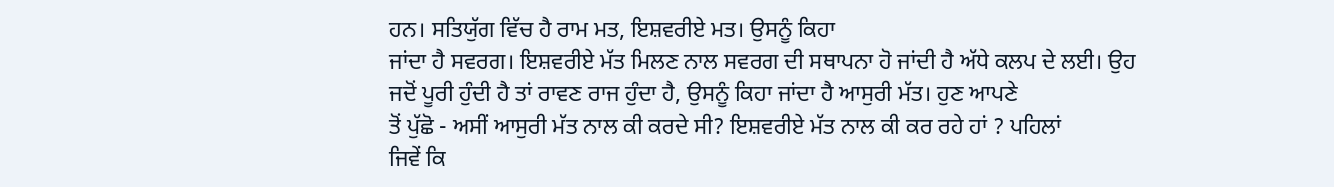ਹਨ। ਸਤਿਯੁੱਗ ਵਿੱਚ ਹੈ ਰਾਮ ਮਤ, ਇਸ਼ਵਰੀਏ ਮਤ। ਉਸਨੂੰ ਕਿਹਾ
ਜਾਂਦਾ ਹੈ ਸਵਰਗ। ਇਸ਼ਵਰੀਏ ਮੱਤ ਮਿਲਣ ਨਾਲ ਸਵਰਗ ਦੀ ਸਥਾਪਨਾ ਹੋ ਜਾਂਦੀ ਹੈ ਅੱਧੇ ਕਲਪ ਦੇ ਲਈ। ਉਹ
ਜਦੋਂ ਪੂਰੀ ਹੁੰਦੀ ਹੈ ਤਾਂ ਰਾਵਣ ਰਾਜ ਹੁੰਦਾ ਹੈ, ਉਸਨੂੰ ਕਿਹਾ ਜਾਂਦਾ ਹੈ ਆਸੁਰੀ ਮੱਤ। ਹੁਣ ਆਪਣੇ
ਤੋਂ ਪੁੱਛੋ - ਅਸੀਂ ਆਸੁਰੀ ਮੱਤ ਨਾਲ ਕੀ ਕਰਦੇ ਸੀ? ਇਸ਼ਵਰੀਏ ਮੱਤ ਨਾਲ ਕੀ ਕਰ ਰਹੇ ਹਾਂ ? ਪਹਿਲਾਂ
ਜਿਵੇਂ ਕਿ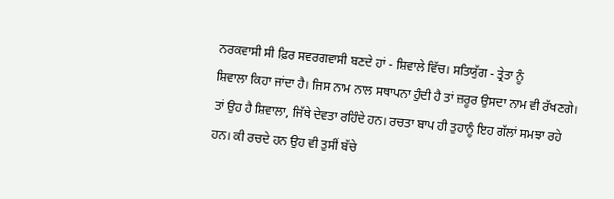ਨਰਕਵਾਸੀ ਸੀ ਫ਼ਿਰ ਸਵਰਗਵਾਸੀ ਬਣਦੇ ਹਾਂ - ਸ਼ਿਵਾਲੇ ਵਿੱਚ। ਸਤਿਯੁੱਗ - ਤ੍ਰੇਤਾ ਨੂੰ
ਸ਼ਿਵਾਲਾ ਕਿਹਾ ਜਾਂਦਾ ਹੈ। ਜਿਸ ਨਾਮ ਨਾਲ ਸਥਾਪਨਾ ਹੁੰਦੀ ਹੈ ਤਾਂ ਜ਼ਰੂਰ ਉਸਦਾ ਨਾਮ ਵੀ ਰੱਖਣਗੇ।
ਤਾਂ ਉਹ ਹੈ ਸ਼ਿਵਾਲਾ, ਜਿੱਥੇ ਦੇਵਤਾ ਰਹਿੰਦੇ ਹਨ। ਰਚਤਾ ਬਾਪ ਹੀ ਤੁਹਾਨੂੰ ਇਹ ਗੱਲਾਂ ਸਮਝਾ ਰਹੇ
ਹਨ। ਕੀ ਰਚਦੇ ਹਨ ਉਹ ਵੀ ਤੁਸੀਂ ਬੱਚੇ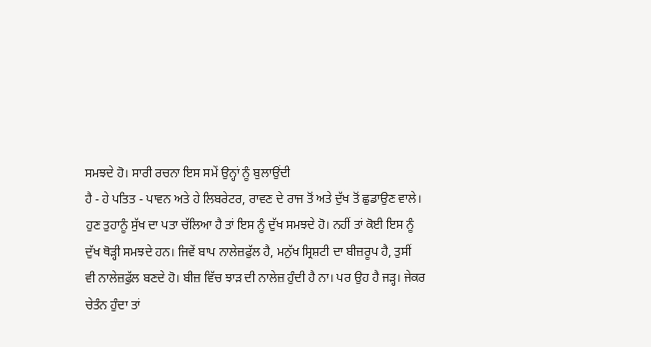ਸਮਝਦੇ ਹੋ। ਸਾਰੀ ਰਚਨਾ ਇਸ ਸਮੇਂ ਉਨ੍ਹਾਂ ਨੂੰ ਬੁਲਾਉਂਦੀ
ਹੈ - ਹੇ ਪਤਿਤ - ਪਾਵਨ ਅਤੇ ਹੇ ਲਿਬਰੇਟਰ, ਰਾਵਣ ਦੇ ਰਾਜ ਤੋਂ ਅਤੇ ਦੁੱਖ ਤੋਂ ਛੁਡਾਉਣ ਵਾਲੇ।
ਹੁਣ ਤੁਹਾਨੂੰ ਸੁੱਖ ਦਾ ਪਤਾ ਚੱਲਿਆ ਹੈ ਤਾਂ ਇਸ ਨੂੰ ਦੁੱਖ ਸਮਝਦੇ ਹੋ। ਨਹੀਂ ਤਾਂ ਕੋਈ ਇਸ ਨੂੰ
ਦੁੱਖ ਥੋੜ੍ਹੀ ਸਮਝਦੇ ਹਨ। ਜਿਵੇਂ ਬਾਪ ਨਾਲੇਜ਼ਫੁੱਲ ਹੈ, ਮਨੁੱਖ ਸ੍ਰਿਸ਼ਟੀ ਦਾ ਬੀਜ਼ਰੂਪ ਹੈ, ਤੁਸੀਂ
ਵੀ ਨਾਲੇਜ਼ਫੁੱਲ ਬਣਦੇ ਹੋ। ਬੀਜ਼ ਵਿੱਚ ਝਾੜ ਦੀ ਨਾਲੇਜ਼ ਹੁੰਦੀ ਹੈ ਨਾ। ਪਰ ਉਹ ਹੈ ਜੜ੍ਹ। ਜੇਕਰ
ਚੇਤੰਨ ਹੁੰਦਾ ਤਾਂ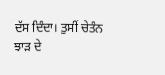ਦੱਸ ਦਿੰਦਾ। ਤੁਸੀਂ ਚੇਤੰਨ ਝਾੜ ਦੇ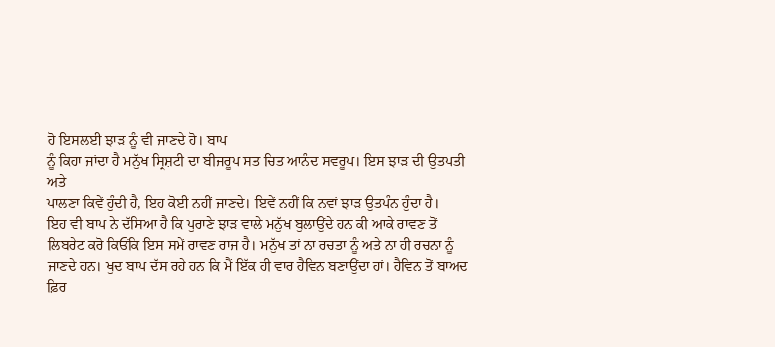ਹੋ ਇਸਲਈ ਝਾੜ ਨੂੰ ਵੀ ਜਾਣਦੇ ਹੋ। ਬਾਪ
ਨੂੰ ਕਿਹਾ ਜਾਂਦਾ ਹੈ ਮਨੁੱਖ ਸ੍ਰਿਸ਼ਟੀ ਦਾ ਬੀਜਰੂਪ ਸਤ ਚਿਤ ਆਨੰਦ ਸਵਰੂਪ। ਇਸ ਝਾੜ ਦੀ ਉਤਪਤੀ ਅਤੇ
ਪਾਲਣਾ ਕਿਵੇਂ ਹੁੰਦੀ ਹੈ, ਇਹ ਕੋਈ ਨਹੀਂ ਜਾਣਦੇ। ਇਵੇਂ ਨਹੀਂ ਕਿ ਨਵਾਂ ਝਾੜ ਉਤਪੰਨ ਹੁੰਦਾ ਹੈ।
ਇਹ ਵੀ ਬਾਪ ਨੇ ਦੱਸਿਆ ਹੈ ਕਿ ਪੁਰਾਣੇ ਝਾੜ ਵਾਲੇ ਮਨੁੱਖ ਬੁਲਾਉਂਦੇ ਹਨ ਕੀ ਆਕੇ ਰਾਵਣ ਤੋਂ
ਲਿਬਰੇਟ ਕਰੋ ਕਿਓਂਕਿ ਇਸ ਸਮੇਂ ਰਾਵਣ ਰਾਜ ਹੈ। ਮਨੁੱਖ ਤਾਂ ਨਾ ਰਚਤਾ ਨੂੰ ਅਤੇ ਨਾ ਹੀ ਰਚਨਾ ਨੂੰ
ਜਾਣਦੇ ਹਨ। ਖੁਦ ਬਾਪ ਦੱਸ ਰਹੇ ਹਨ ਕਿ ਮੈਂ ਇੱਕ ਹੀ ਵਾਰ ਹੈਵਿਨ ਬਣਾਉਂਦਾ ਹਾਂ। ਹੈਵਿਨ ਤੋਂ ਬਾਅਦ
ਫ਼ਿਰ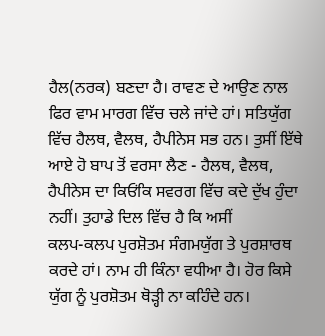ਹੈਲ(ਨਰਕ) ਬਣਦਾ ਹੈ। ਰਾਵਣ ਦੇ ਆਉਣ ਨਾਲ ਫਿਰ ਵਾਮ ਮਾਰਗ ਵਿੱਚ ਚਲੇ ਜਾਂਦੇ ਹਾਂ। ਸਤਿਯੁੱਗ
ਵਿੱਚ ਹੈਲਥ, ਵੈਲਥ, ਹੈਪੀਨੇਸ ਸਭ ਹਨ। ਤੁਸੀਂ ਇੱਥੇ ਆਏ ਹੋ ਬਾਪ ਤੋਂ ਵਰਸਾ ਲੈਣ - ਹੈਲਥ, ਵੈਲਥ,
ਹੈਪੀਨੇਸ ਦਾ ਕਿਓਂਕਿ ਸਵਰਗ ਵਿੱਚ ਕਦੇ ਦੁੱਖ ਹੁੰਦਾ ਨਹੀਂ। ਤੁਹਾਡੇ ਦਿਲ ਵਿੱਚ ਹੈ ਕਿ ਅਸੀਂ
ਕਲਪ-ਕਲਪ ਪੁਰਸ਼ੋਤਮ ਸੰਗਮਯੁੱਗ ਤੇ ਪੁਰਸ਼ਾਰਥ ਕਰਦੇ ਹਾਂ। ਨਾਮ ਹੀ ਕਿੰਨਾ ਵਧੀਆ ਹੈ। ਹੋਰ ਕਿਸੇ
ਯੁੱਗ ਨੂੰ ਪੁਰਸ਼ੋਤਮ ਥੋੜ੍ਹੀ ਨਾ ਕਹਿੰਦੇ ਹਨ।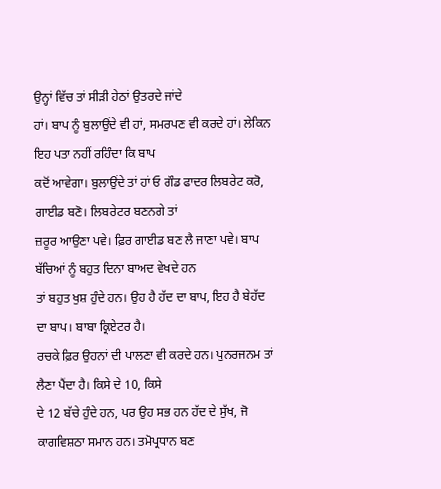ਉਨ੍ਹਾਂ ਵਿੱਚ ਤਾਂ ਸੀੜੀ ਹੇਠਾਂ ਉਤਰਦੇ ਜਾਂਦੇ
ਹਾਂ। ਬਾਪ ਨੂੰ ਬੁਲਾਉਂਦੇ ਵੀ ਹਾਂ, ਸਮਰਪਣ ਵੀ ਕਰਦੇ ਹਾਂ। ਲੇਕਿਨ ਇਹ ਪਤਾ ਨਹੀਂ ਰਹਿੰਦਾ ਕਿ ਬਾਪ
ਕਦੋਂ ਆਵੇਗਾ। ਬੁਲਾਉਂਦੇ ਤਾਂ ਹਾਂ ਓ ਗੌਡ ਫਾਦਰ ਲਿਬਰੇਟ ਕਰੋ, ਗਾਈਡ ਬਣੋ। ਲਿਬਰੇਟਰ ਬਣਨਗੇ ਤਾਂ
ਜ਼ਰੂਰ ਆਉਣਾ ਪਵੇ। ਫ਼ਿਰ ਗਾਈਡ ਬਣ ਲੈ ਜਾਣਾ ਪਵੇ। ਬਾਪ ਬੱਚਿਆਂ ਨੂੰ ਬਹੁਤ ਦਿਨਾ ਬਾਅਦ ਵੇਖਦੇ ਹਨ
ਤਾਂ ਬਹੁਤ ਖੁਸ਼ ਹੁੰਦੇ ਹਨ। ਉਹ ਹੈ ਹੱਦ ਦਾ ਬਾਪ, ਇਹ ਹੈ ਬੇਹੱਦ ਦਾ ਬਾਪ। ਬਾਬਾ ਕ੍ਰਿਏਟਰ ਹੈ।
ਰਚਕੇ ਫ਼ਿਰ ਉਹਨਾਂ ਦੀ ਪਾਲਣਾ ਵੀ ਕਰਦੇ ਹਨ। ਪੁਨਰਜਨਮ ਤਾਂ ਲੈਣਾ ਪੈਂਦਾ ਹੈ। ਕਿਸੇ ਦੇ 10, ਕਿਸੇ
ਦੇ 12 ਬੱਚੇ ਹੁੰਦੇ ਹਨ, ਪਰ ਉਹ ਸਭ ਹਨ ਹੱਦ ਦੇ ਸੁੱਖ, ਜੋ ਕਾਗਵਿਸ਼ਠਾ ਸਮਾਨ ਹਨ। ਤਮੋਪ੍ਰਧਾਨ ਬਣ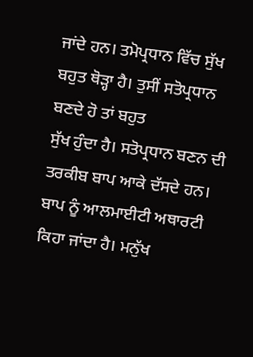ਜਾਂਦੇ ਹਨ। ਤਮੋਪ੍ਰਧਾਨ ਵਿੱਚ ਸੁੱਖ ਬਹੁਤ ਥੋੜ੍ਹਾ ਹੈ। ਤੁਸੀਂ ਸਤੋਪ੍ਰਧਾਨ ਬਣਦੇ ਹੋ ਤਾਂ ਬਹੁਤ
ਸੁੱਖ ਹੁੰਦਾ ਹੈ। ਸਤੋਪ੍ਰਧਾਨ ਬਣਨ ਦੀ ਤਰਕੀਬ ਬਾਪ ਆਕੇ ਦੱਸਦੇ ਹਨ। ਬਾਪ ਨੂੰ ਆਲਮਾਈਟੀ ਅਥਾਰਟੀ
ਕਿਹਾ ਜਾਂਦਾ ਹੈ। ਮਨੁੱਖ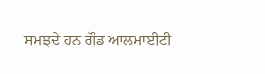ਸਮਝਦੇ ਹਨ ਗੌਡ ਆਲਮਾਈਟੀ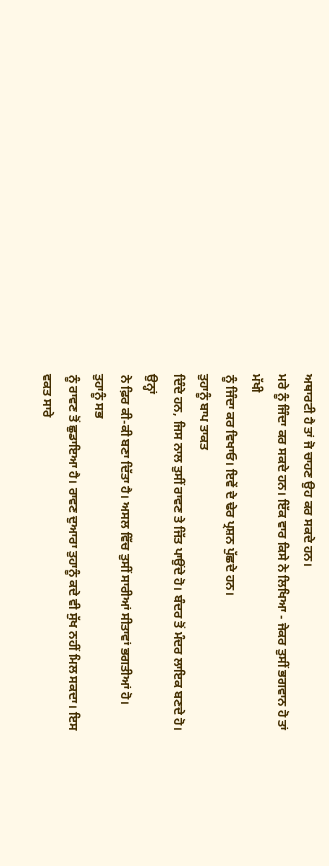ਅਥਾਰਟੀ ਹੈ ਤਾਂ ਜੋ ਚਾਹਣ ਉਹ ਕਰ ਸਕਦੇ ਹਨ।
ਮਰੇ ਨੂੰ ਜਿੰਦਾ ਕਰ ਸਕਦੇ ਹਨ। ਇੱਕ ਵਾਰ ਕਿਸੇ ਨੇ ਲਿਖਿਆ - ਜੇਕਰ ਤੁਸੀਂ ਭਗਵਾਨ ਹੋ ਤਾਂ ਮੱਖੀ
ਨੂੰ ਜਿੰਦਾ ਕਰ ਵਿਖਾਓ। ਇਵੇਂ ਦੇ ਢੇਰ ਪ੍ਰਸ਼ਨ ਪੁੱਛਦੇ ਹਨ।
ਤੁਹਾਨੂੰ ਬਾਪ ਤਾਕਤ
ਦਿੰਦੇ ਹਨ, ਜਿਸ ਨਾਲ ਤੁਸੀਂ ਰਾਵਣ ਤੇ ਜਿੱਤ ਪਾਉਂਦੇ ਹੋ। ਬੰਦਰ ਤੋਂ ਮੰਦਰ ਲਾਇਕ ਬਣਦੇ ਹੋ। ਉਨ੍ਹਾਂ
ਨੇ ਫ਼ਿਰ ਕੀ-ਕੀ ਬਣਾ ਦਿੱਤਾ ਹੈ। ਅਸਲ ਵਿੱਚ ਤੁਸੀਂ ਸਾਰੀਆਂ ਸੀਤਾਵਾਂ ਭਗਤੀਆਂ ਹੋ। ਤੁਹਾਨੂੰ ਸਭ
ਨੂੰ ਰਾਵਣ ਤੋਂ ਛੁਡਾਇਆ ਹੈ। ਰਾਵਣ ਦੁਆਰਾ ਤੁਹਾਨੂੰ ਕਦੇ ਵੀ ਸੁੱਖ ਨਹੀਂ ਮਿਲ ਸਕਦਾ। ਇਸ ਵਕਤ ਸਾਰੇ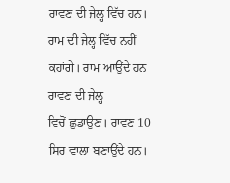ਰਾਵਣ ਦੀ ਜੇਲ੍ਹ ਵਿੱਚ ਹਨ। ਰਾਮ ਦੀ ਜੇਲ੍ਹ ਵਿੱਚ ਨਹੀਂ ਕਹਾਂਗੇ। ਰਾਮ ਆਉਂਦੇ ਹਨ ਰਾਵਣ ਦੀ ਜੇਲ੍ਹ
ਵਿਚੋਂ ਛੁਡਾਉਣ। ਰਾਵਣ 10 ਸਿਰ ਵਾਲਾ ਬਣਾਉਂਦੇ ਹਨ।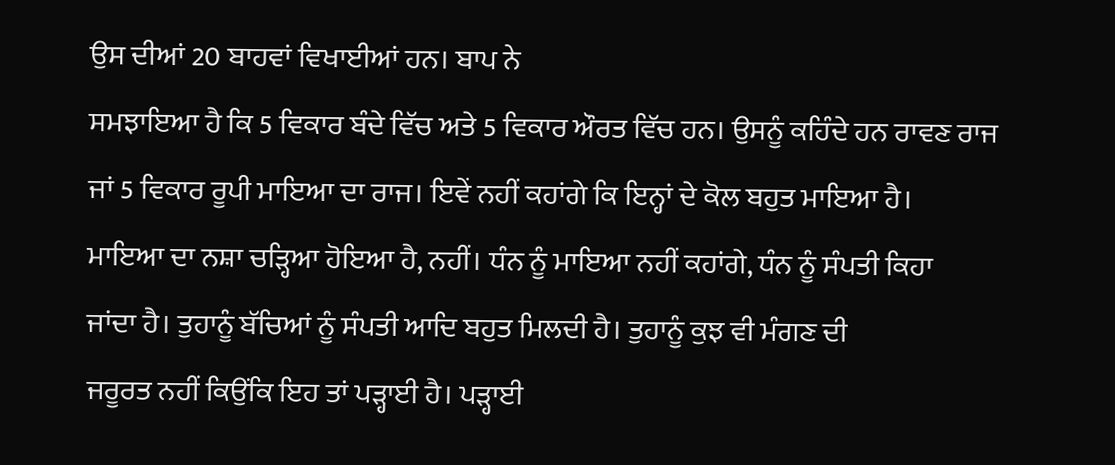ਉਸ ਦੀਆਂ 20 ਬਾਹਵਾਂ ਵਿਖਾਈਆਂ ਹਨ। ਬਾਪ ਨੇ
ਸਮਝਾਇਆ ਹੈ ਕਿ 5 ਵਿਕਾਰ ਬੰਦੇ ਵਿੱਚ ਅਤੇ 5 ਵਿਕਾਰ ਔਰਤ ਵਿੱਚ ਹਨ। ਉਸਨੂੰ ਕਹਿੰਦੇ ਹਨ ਰਾਵਣ ਰਾਜ
ਜਾਂ 5 ਵਿਕਾਰ ਰੂਪੀ ਮਾਇਆ ਦਾ ਰਾਜ। ਇਵੇਂ ਨਹੀਂ ਕਹਾਂਗੇ ਕਿ ਇਨ੍ਹਾਂ ਦੇ ਕੋਲ ਬਹੁਤ ਮਾਇਆ ਹੈ।
ਮਾਇਆ ਦਾ ਨਸ਼ਾ ਚੜ੍ਹਿਆ ਹੋਇਆ ਹੈ, ਨਹੀਂ। ਧੰਨ ਨੂੰ ਮਾਇਆ ਨਹੀਂ ਕਹਾਂਗੇ, ਧੰਨ ਨੂੰ ਸੰਪਤੀ ਕਿਹਾ
ਜਾਂਦਾ ਹੈ। ਤੁਹਾਨੂੰ ਬੱਚਿਆਂ ਨੂੰ ਸੰਪਤੀ ਆਦਿ ਬਹੁਤ ਮਿਲਦੀ ਹੈ। ਤੁਹਾਨੂੰ ਕੁਝ ਵੀ ਮੰਗਣ ਦੀ
ਜਰੂਰਤ ਨਹੀਂ ਕਿਉਂਕਿ ਇਹ ਤਾਂ ਪੜ੍ਹਾਈ ਹੈ। ਪੜ੍ਹਾਈ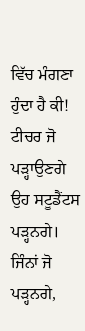ਵਿੱਚ ਮੰਗਣਾ ਹੁੰਦਾ ਹੈ ਕੀ! ਟੀਚਰ ਜੋ
ਪੜ੍ਹਾਉਣਗੇ ਉਹ ਸਟੂਡੈਂਟਸ ਪੜ੍ਹਨਗੇ। ਜਿੰਨਾਂ ਜੋ ਪੜ੍ਹਨਗੇ,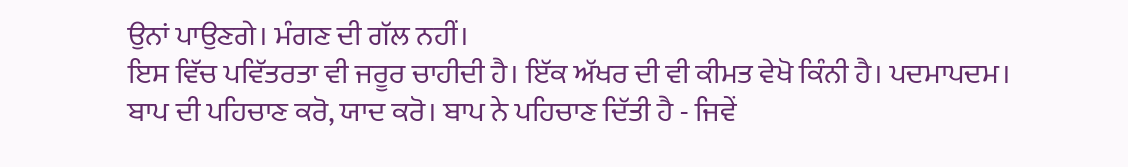ਉਨਾਂ ਪਾਉਣਗੇ। ਮੰਗਣ ਦੀ ਗੱਲ ਨਹੀਂ।
ਇਸ ਵਿੱਚ ਪਵਿੱਤਰਤਾ ਵੀ ਜਰੂਰ ਚਾਹੀਦੀ ਹੈ। ਇੱਕ ਅੱਖਰ ਦੀ ਵੀ ਕੀਮਤ ਵੇਖੋ ਕਿੰਨੀ ਹੈ। ਪਦਮਾਪਦਮ।
ਬਾਪ ਦੀ ਪਹਿਚਾਣ ਕਰੋ, ਯਾਦ ਕਰੋ। ਬਾਪ ਨੇ ਪਹਿਚਾਣ ਦਿੱਤੀ ਹੈ - ਜਿਵੇਂ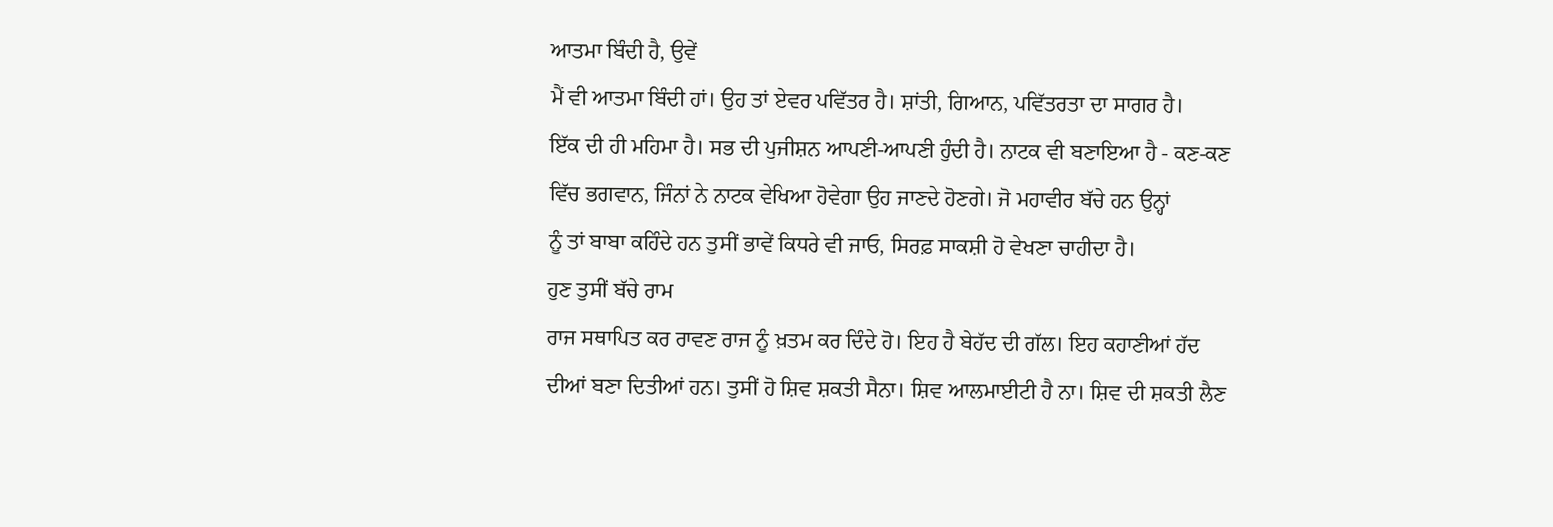ਆਤਮਾ ਬਿੰਦੀ ਹੈ, ਉਵੇਂ
ਮੈਂ ਵੀ ਆਤਮਾ ਬਿੰਦੀ ਹਾਂ। ਉਹ ਤਾਂ ਏਵਰ ਪਵਿੱਤਰ ਹੈ। ਸ਼ਾਂਤੀ, ਗਿਆਨ, ਪਵਿੱਤਰਤਾ ਦਾ ਸਾਗਰ ਹੈ।
ਇੱਕ ਦੀ ਹੀ ਮਹਿਮਾ ਹੈ। ਸਭ ਦੀ ਪੁਜੀਸ਼ਨ ਆਪਣੀ-ਆਪਣੀ ਹੁੰਦੀ ਹੈ। ਨਾਟਕ ਵੀ ਬਣਾਇਆ ਹੈ - ਕਣ-ਕਣ
ਵਿੱਚ ਭਗਵਾਨ, ਜਿੰਨਾਂ ਨੇ ਨਾਟਕ ਵੇਖਿਆ ਹੋਵੇਗਾ ਉਹ ਜਾਣਦੇ ਹੋਣਗੇ। ਜੋ ਮਹਾਵੀਰ ਬੱਚੇ ਹਨ ਉਨ੍ਹਾਂ
ਨੂੰ ਤਾਂ ਬਾਬਾ ਕਹਿੰਦੇ ਹਨ ਤੁਸੀਂ ਭਾਵੇਂ ਕਿਧਰੇ ਵੀ ਜਾਓ, ਸਿਰਫ਼ ਸਾਕਸ਼ੀ ਹੋ ਵੇਖਣਾ ਚਾਹੀਦਾ ਹੈ।
ਹੁਣ ਤੁਸੀਂ ਬੱਚੇ ਰਾਮ
ਰਾਜ ਸਥਾਪਿਤ ਕਰ ਰਾਵਣ ਰਾਜ ਨੂੰ ਖ਼ਤਮ ਕਰ ਦਿੰਦੇ ਹੋ। ਇਹ ਹੈ ਬੇਹੱਦ ਦੀ ਗੱਲ। ਇਹ ਕਹਾਣੀਆਂ ਹੱਦ
ਦੀਆਂ ਬਣਾ ਦਿਤੀਆਂ ਹਨ। ਤੁਸੀਂ ਹੋ ਸ਼ਿਵ ਸ਼ਕਤੀ ਸੈਨਾ। ਸ਼ਿਵ ਆਲਮਾਈਟੀ ਹੈ ਨਾ। ਸ਼ਿਵ ਦੀ ਸ਼ਕਤੀ ਲੈਣ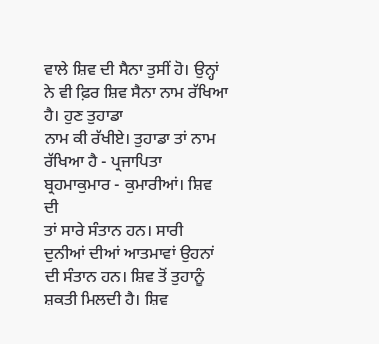ਵਾਲੇ ਸ਼ਿਵ ਦੀ ਸੈਨਾ ਤੁਸੀਂ ਹੋ। ਉਨ੍ਹਾਂ ਨੇ ਵੀ ਫ਼ਿਰ ਸ਼ਿਵ ਸੈਨਾ ਨਾਮ ਰੱਖਿਆ ਹੈ। ਹੁਣ ਤੁਹਾਡਾ
ਨਾਮ ਕੀ ਰੱਖੀਏ। ਤੁਹਾਡਾ ਤਾਂ ਨਾਮ ਰੱਖਿਆ ਹੈ - ਪ੍ਰਜਾਪਿਤਾ ਬ੍ਰਹਮਾਕੁਮਾਰ - ਕੁਮਾਰੀਆਂ। ਸ਼ਿਵ ਦੀ
ਤਾਂ ਸਾਰੇ ਸੰਤਾਨ ਹਨ। ਸਾਰੀ ਦੁਨੀਆਂ ਦੀਆਂ ਆਤਮਾਵਾਂ ਉਹਨਾਂ ਦੀ ਸੰਤਾਨ ਹਨ। ਸ਼ਿਵ ਤੋਂ ਤੁਹਾਨੂੰ
ਸ਼ਕਤੀ ਮਿਲਦੀ ਹੈ। ਸ਼ਿਵ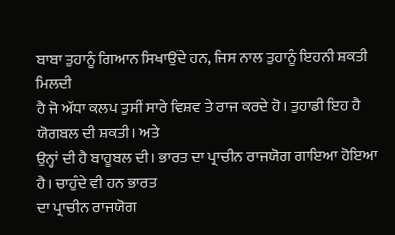ਬਾਬਾ ਤੁਹਾਨੂੰ ਗਿਆਨ ਸਿਖਾਉਂਦੇ ਹਨ, ਜਿਸ ਨਾਲ ਤੁਹਾਨੂੰ ਇਹਨੀ ਸ਼ਕਤੀ ਮਿਲਦੀ
ਹੈ ਜੋ ਅੱਧਾ ਕਲਪ ਤੁਸੀਂ ਸਾਰੇ ਵਿਸ਼ਵ ਤੇ ਰਾਜ ਕਰਦੇ ਹੋ। ਤੁਹਾਡੀ ਇਹ ਹੈ ਯੋਗਬਲ ਦੀ ਸ਼ਕਤੀ। ਅਤੇ
ਉਨ੍ਹਾਂ ਦੀ ਹੈ ਬਾਹੂਬਲ ਦੀ। ਭਾਰਤ ਦਾ ਪ੍ਰਾਚੀਨ ਰਾਜਯੋਗ ਗਾਇਆ ਹੋਇਆ ਹੈ। ਚਾਹੁੰਦੇ ਵੀ ਹਨ ਭਾਰਤ
ਦਾ ਪ੍ਰਾਚੀਨ ਰਾਜਯੋਗ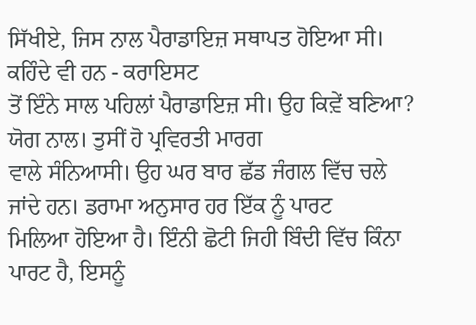ਸਿੱਖੀਏ, ਜਿਸ ਨਾਲ ਪੈਰਾਡਾਇਜ਼ ਸਥਾਪਤ ਹੋਇਆ ਸੀ। ਕਹਿੰਦੇ ਵੀ ਹਨ - ਕਰਾਇਸਟ
ਤੋਂ ਇੰਨੇ ਸਾਲ ਪਹਿਲਾਂ ਪੈਰਾਡਾਇਜ਼ ਸੀ। ਉਹ ਕਿਵ਼ੇਂ ਬਣਿਆ? ਯੋਗ ਨਾਲ। ਤੁਸੀਂ ਹੋ ਪ੍ਰਵਿਰਤੀ ਮਾਰਗ
ਵਾਲੇ ਸੰਨਿਆਸੀ। ਉਹ ਘਰ ਬਾਰ ਛੱਡ ਜੰਗਲ ਵਿੱਚ ਚਲੇ ਜਾਂਦੇ ਹਨ। ਡਰਾਮਾ ਅਨੁਸਾਰ ਹਰ ਇੱਕ ਨੂੰ ਪਾਰਟ
ਮਿਲਿਆ ਹੋਇਆ ਹੈ। ਇੰਨੀ ਛੋਟੀ ਜਿਹੀ ਬਿੰਦੀ ਵਿੱਚ ਕਿੰਨਾ ਪਾਰਟ ਹੈ, ਇਸਨੂੰ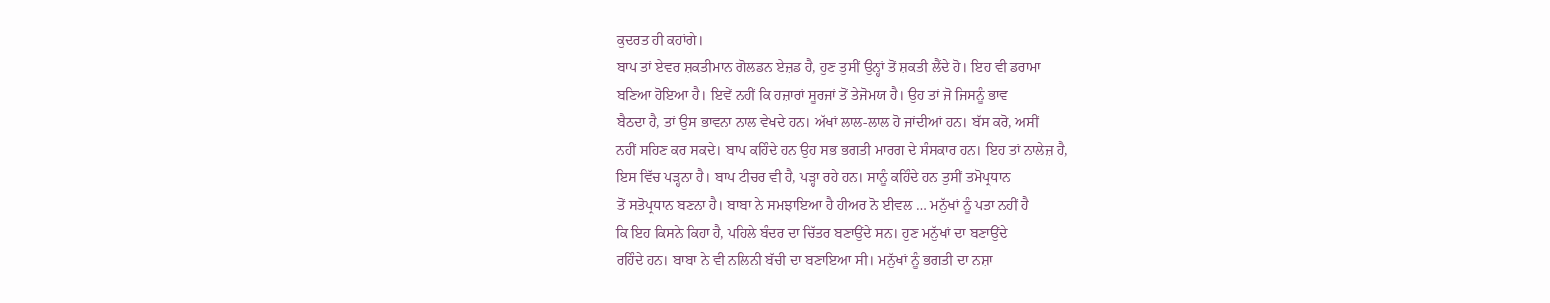ਕੁਦਰਤ ਹੀ ਕਹਾਂਗੇ।
ਬਾਪ ਤਾਂ ਏਵਰ ਸ਼ਕਤੀਮਾਨ ਗੋਲਡਨ ਏਜ਼ਡ ਹੈ, ਹੁਣ ਤੁਸੀਂ ਉਨ੍ਹਾਂ ਤੋਂ ਸ਼ਕਤੀ ਲੈਂਦੇ ਹੋ। ਇਹ ਵੀ ਡਰਾਮਾ
ਬਣਿਆ ਹੋਇਆ ਹੈ। ਇਵੇਂ ਨਹੀਂ ਕਿ ਹਜ਼ਾਰਾਂ ਸੂਰਜਾਂ ਤੋਂ ਤੇਜੋਮਯ ਹੈ। ਉਹ ਤਾਂ ਜੋ ਜਿਸਨੂੰ ਭਾਵ
ਬੈਠਦਾ ਹੈ, ਤਾਂ ਉਸ ਭਾਵਨਾ ਨਾਲ ਵੇਖਦੇ ਹਨ। ਅੱਖਾਂ ਲਾਲ-ਲਾਲ ਹੋ ਜਾਂਦੀਆਂ ਹਨ। ਬੱਸ ਕਰੋ, ਅਸੀਂ
ਨਹੀਂ ਸਹਿਣ ਕਰ ਸਕਦੇ। ਬਾਪ ਕਹਿੰਦੇ ਹਨ ਉਹ ਸਭ ਭਗਤੀ ਮਾਰਗ ਦੇ ਸੰਸਕਾਰ ਹਨ। ਇਹ ਤਾਂ ਨਾਲੇਜ਼ ਹੈ,
ਇਸ ਵਿੱਚ ਪੜ੍ਹਨਾ ਹੈ। ਬਾਪ ਟੀਚਰ ਵੀ ਹੈ, ਪੜ੍ਹਾ ਰਹੇ ਹਨ। ਸਾਨੂੰ ਕਹਿੰਦੇ ਹਨ ਤੁਸੀਂ ਤਮੋਪ੍ਰਧਾਨ
ਤੋਂ ਸਤੋਪ੍ਰਧਾਨ ਬਣਨਾ ਹੈ। ਬਾਬਾ ਨੇ ਸਮਝਾਇਆ ਹੈ ਹੀਅਰ ਨੋ ਈਵਲ … ਮਨੁੱਖਾਂ ਨੂੰ ਪਤਾ ਨਹੀਂ ਹੈ
ਕਿ ਇਹ ਕਿਸਨੇ ਕਿਹਾ ਹੈ, ਪਹਿਲੇ ਬੰਦਰ ਦਾ ਚਿੱਤਰ ਬਣਾਉਂਦੇ ਸਨ। ਹੁਣ ਮਨੁੱਖਾਂ ਦਾ ਬਣਾਉਂਦੇ
ਰਹਿੰਦੇ ਹਨ। ਬਾਬਾ ਨੇ ਵੀ ਨਲਿਨੀ ਬੱਚੀ ਦਾ ਬਣਾਇਆ ਸੀ। ਮਨੁੱਖਾਂ ਨੂੰ ਭਗਤੀ ਦਾ ਨਸ਼ਾ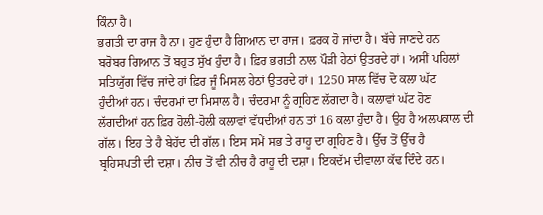ਕਿੰਨਾ ਹੈ।
ਭਗਤੀ ਦਾ ਰਾਜ ਹੈ ਨਾ। ਹੁਣ ਹੁੰਦਾ ਹੈ ਗਿਆਨ ਦਾ ਰਾਜ। ਫ਼ਰਕ ਹੋ ਜਾਂਦਾ ਹੈ। ਬੱਚੇ ਜਾਣਦੇ ਹਨ
ਬਰੋਬਰ ਗਿਆਨ ਤੋਂ ਬਹੁਤ ਸੁੱਖ ਹੁੰਦਾ ਹੈ। ਫ਼ਿਰ ਭਗਤੀ ਨਾਲ ਪੌੜੀ ਹੇਠਾਂ ਉਤਰਦੇ ਹਾਂ। ਅਸੀਂ ਪਹਿਲਾਂ
ਸਤਿਯੁੱਗ ਵਿੱਚ ਜਾਂਦੇ ਹਾਂ ਫ਼ਿਰ ਜੂੰ ਮਿਸਲ ਹੇਠਾਂ ਉਤਰਦੇ ਹਾਂ। 1250 ਸਾਲ ਵਿੱਚ ਦੋ ਕਲਾ ਘੱਟ
ਹੁੰਦੀਆਂ ਹਨ। ਚੰਦਰਮਾਂ ਦਾ ਮਿਸਾਲ ਹੈ। ਚੰਦਰਮਾ ਨੂੰ ਗ੍ਰਹਿਣ ਲੱਗਦਾ ਹੈ। ਕਲਾਵਾਂ ਘੱਟ ਹੋਣ
ਲੱਗਦੀਆਂ ਹਨ ਫ਼ਿਰ ਹੋਲੀ-ਹੋਲੀ ਕਲਾਵਾਂ ਵੱਧਦੀਆਂ ਹਨ ਤਾਂ 16 ਕਲਾ ਹੁੰਦਾ ਹੈ। ਉਹ ਹੈ ਅਲਪਕਾਲ ਦੀ
ਗੱਲ। ਇਹ ਤੇ ਹੈ ਬੇਹੱਦ ਦੀ ਗੱਲ। ਇਸ ਸਮੇਂ ਸਭ ਤੇ ਰਾਹੂ ਦਾ ਗ੍ਰਹਿਣ ਹੈ। ਉੱਚ ਤੋਂ ਉੱਚ ਹੈ
ਬ੍ਰਹਿਸਪਤੀ ਦੀ ਦਸ਼ਾ। ਨੀਚ ਤੋਂ ਵੀ ਨੀਚ ਹੈ ਰਾਹੂ ਦੀ ਦਸ਼ਾ। ਇਕਦੱਮ ਦੀਵਾਲਾ ਕੱਢ ਦਿੰਦੇ ਹਨ।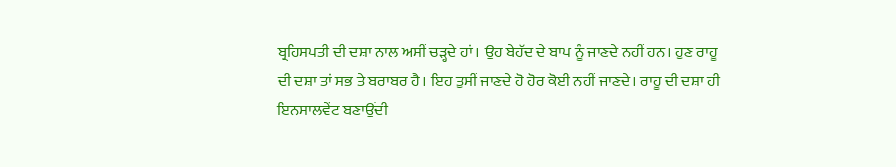ਬ੍ਰਹਿਸਪਤੀ ਦੀ ਦਸ਼ਾ ਨਾਲ ਅਸੀਂ ਚੜ੍ਹਦੇ ਹਾਂ। ਉਹ ਬੇਹੱਦ ਦੇ ਬਾਪ ਨੂੰ ਜਾਣਦੇ ਨਹੀਂ ਹਨ। ਹੁਣ ਰਾਹੂ
ਦੀ ਦਸ਼ਾ ਤਾਂ ਸਭ ਤੇ ਬਰਾਬਰ ਹੈ। ਇਹ ਤੁਸੀਂ ਜਾਣਦੇ ਹੋ ਹੋਰ ਕੋਈ ਨਹੀਂ ਜਾਣਦੇ। ਰਾਹੂ ਦੀ ਦਸ਼ਾ ਹੀ
ਇਨਸਾਲਵੇਂਟ ਬਣਾਉਂਦੀ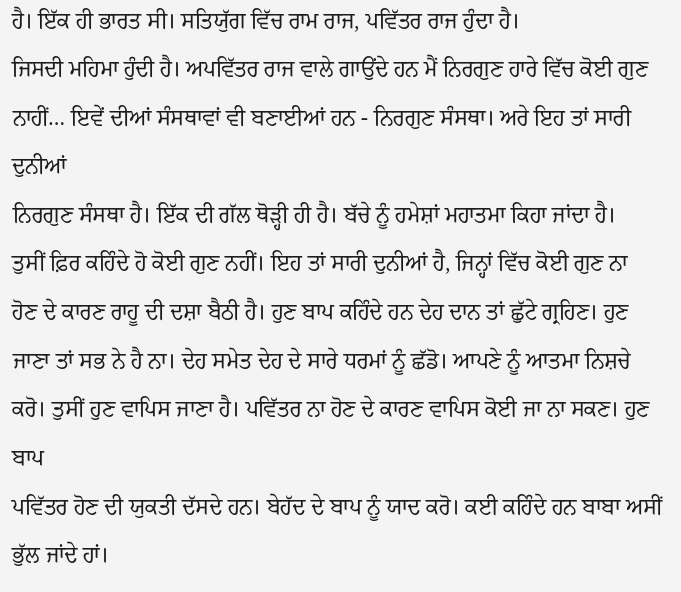ਹੈ। ਇੱਕ ਹੀ ਭਾਰਤ ਸੀ। ਸਤਿਯੁੱਗ ਵਿੱਚ ਰਾਮ ਰਾਜ, ਪਵਿੱਤਰ ਰਾਜ ਹੁੰਦਾ ਹੈ।
ਜਿਸਦੀ ਮਹਿਮਾ ਹੁੰਦੀ ਹੈ। ਅਪਵਿੱਤਰ ਰਾਜ ਵਾਲੇ ਗਾਉਂਦੇ ਹਨ ਮੈਂ ਨਿਰਗੁਣ ਹਾਰੇ ਵਿੱਚ ਕੋਈ ਗੁਣ
ਨਾਹੀਂ… ਇਵੇਂ ਦੀਆਂ ਸੰਸਥਾਵਾਂ ਵੀ ਬਣਾਈਆਂ ਹਨ - ਨਿਰਗੁਣ ਸੰਸਥਾ। ਅਰੇ ਇਹ ਤਾਂ ਸਾਰੀ ਦੁਨੀਆਂ
ਨਿਰਗੁਣ ਸੰਸਥਾ ਹੈ। ਇੱਕ ਦੀ ਗੱਲ ਥੋੜ੍ਹੀ ਹੀ ਹੈ। ਬੱਚੇ ਨੂੰ ਹਮੇਸ਼ਾਂ ਮਹਾਤਮਾ ਕਿਹਾ ਜਾਂਦਾ ਹੈ।
ਤੁਸੀਂ ਫ਼ਿਰ ਕਹਿੰਦੇ ਹੋ ਕੋਈ ਗੁਣ ਨਹੀਂ। ਇਹ ਤਾਂ ਸਾਰੀ ਦੁਨੀਆਂ ਹੈ, ਜਿਨ੍ਹਾਂ ਵਿੱਚ ਕੋਈ ਗੁਣ ਨਾ
ਹੋਣ ਦੇ ਕਾਰਣ ਰਾਹੂ ਦੀ ਦਸ਼ਾ ਬੈਠੀ ਹੈ। ਹੁਣ ਬਾਪ ਕਹਿੰਦੇ ਹਨ ਦੇਹ ਦਾਨ ਤਾਂ ਛੁੱਟੇ ਗ੍ਰਹਿਣ। ਹੁਣ
ਜਾਣਾ ਤਾਂ ਸਭ ਨੇ ਹੈ ਨਾ। ਦੇਹ ਸਮੇਤ ਦੇਹ ਦੇ ਸਾਰੇ ਧਰਮਾਂ ਨੂੰ ਛੱਡੋ। ਆਪਣੇ ਨੂੰ ਆਤਮਾ ਨਿਸ਼ਚੇ
ਕਰੋ। ਤੁਸੀਂ ਹੁਣ ਵਾਪਿਸ ਜਾਣਾ ਹੈ। ਪਵਿੱਤਰ ਨਾ ਹੋਣ ਦੇ ਕਾਰਣ ਵਾਪਿਸ ਕੋਈ ਜਾ ਨਾ ਸਕਣ। ਹੁਣ ਬਾਪ
ਪਵਿੱਤਰ ਹੋਣ ਦੀ ਯੁਕਤੀ ਦੱਸਦੇ ਹਨ। ਬੇਹੱਦ ਦੇ ਬਾਪ ਨੂੰ ਯਾਦ ਕਰੋ। ਕਈ ਕਹਿੰਦੇ ਹਨ ਬਾਬਾ ਅਸੀਂ
ਭੁੱਲ ਜਾਂਦੇ ਹਾਂ।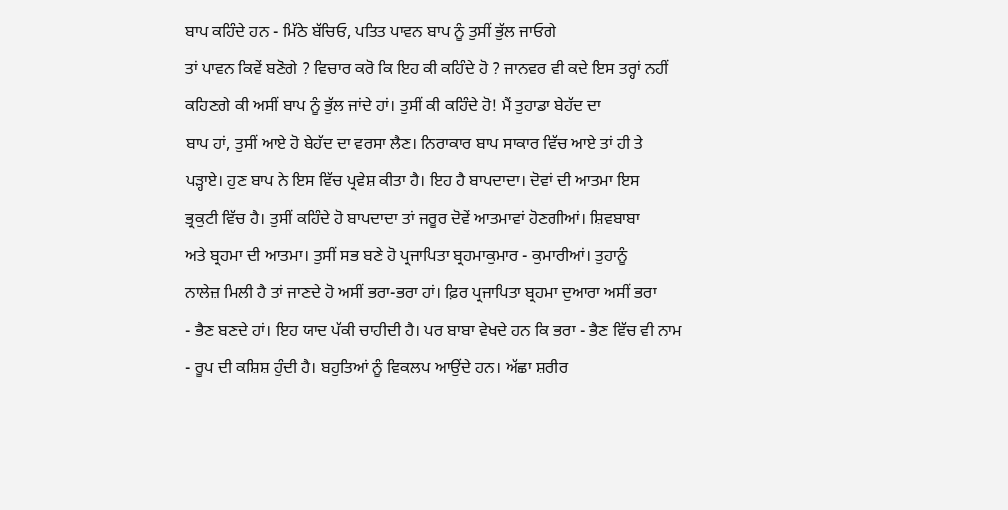ਬਾਪ ਕਹਿੰਦੇ ਹਨ - ਮਿੱਠੇ ਬੱਚਿਓ, ਪਤਿਤ ਪਾਵਨ ਬਾਪ ਨੂੰ ਤੁਸੀਂ ਭੁੱਲ ਜਾਓਗੇ
ਤਾਂ ਪਾਵਨ ਕਿਵੇਂ ਬਣੋਗੇ ? ਵਿਚਾਰ ਕਰੋ ਕਿ ਇਹ ਕੀ ਕਹਿੰਦੇ ਹੋ ? ਜਾਨਵਰ ਵੀ ਕਦੇ ਇਸ ਤਰ੍ਹਾਂ ਨਹੀਂ
ਕਹਿਣਗੇ ਕੀ ਅਸੀਂ ਬਾਪ ਨੂੰ ਭੁੱਲ ਜਾਂਦੇ ਹਾਂ। ਤੁਸੀਂ ਕੀ ਕਹਿੰਦੇ ਹੋ! ਮੈਂ ਤੁਹਾਡਾ ਬੇਹੱਦ ਦਾ
ਬਾਪ ਹਾਂ, ਤੁਸੀਂ ਆਏ ਹੋ ਬੇਹੱਦ ਦਾ ਵਰਸਾ ਲੈਣ। ਨਿਰਾਕਾਰ ਬਾਪ ਸਾਕਾਰ ਵਿੱਚ ਆਏ ਤਾਂ ਹੀ ਤੇ
ਪੜ੍ਹਾਏ। ਹੁਣ ਬਾਪ ਨੇ ਇਸ ਵਿੱਚ ਪ੍ਰਵੇਸ਼ ਕੀਤਾ ਹੈ। ਇਹ ਹੈ ਬਾਪਦਾਦਾ। ਦੋਵਾਂ ਦੀ ਆਤਮਾ ਇਸ
ਭ੍ਰਕੁਟੀ ਵਿੱਚ ਹੈ। ਤੁਸੀਂ ਕਹਿੰਦੇ ਹੋ ਬਾਪਦਾਦਾ ਤਾਂ ਜਰੂਰ ਦੋਵੇਂ ਆਤਮਾਵਾਂ ਹੋਣਗੀਆਂ। ਸ਼ਿਵਬਾਬਾ
ਅਤੇ ਬ੍ਰਹਮਾ ਦੀ ਆਤਮਾ। ਤੁਸੀਂ ਸਭ ਬਣੇ ਹੋ ਪ੍ਰਜਾਪਿਤਾ ਬ੍ਰਹਮਾਕੁਮਾਰ - ਕੁਮਾਰੀਆਂ। ਤੁਹਾਨੂੰ
ਨਾਲੇਜ਼ ਮਿਲੀ ਹੈ ਤਾਂ ਜਾਣਦੇ ਹੋ ਅਸੀਂ ਭਰਾ-ਭਰਾ ਹਾਂ। ਫ਼ਿਰ ਪ੍ਰਜਾਪਿਤਾ ਬ੍ਰਹਮਾ ਦੁਆਰਾ ਅਸੀਂ ਭਰਾ
- ਭੈਣ ਬਣਦੇ ਹਾਂ। ਇਹ ਯਾਦ ਪੱਕੀ ਚਾਹੀਦੀ ਹੈ। ਪਰ ਬਾਬਾ ਵੇਖਦੇ ਹਨ ਕਿ ਭਰਾ - ਭੈਣ ਵਿੱਚ ਵੀ ਨਾਮ
- ਰੂਪ ਦੀ ਕਸ਼ਿਸ਼ ਹੁੰਦੀ ਹੈ। ਬਹੁਤਿਆਂ ਨੂੰ ਵਿਕਲਪ ਆਉਂਦੇ ਹਨ। ਅੱਛਾ ਸ਼ਰੀਰ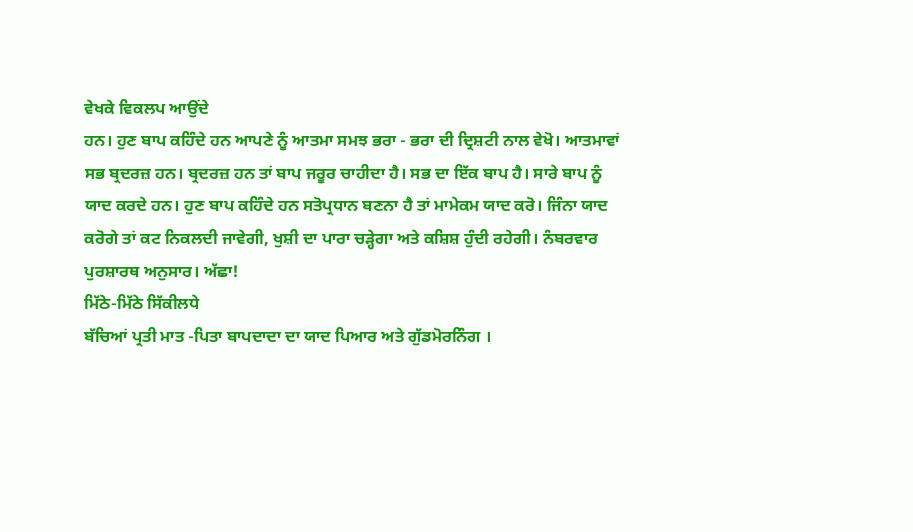ਵੇਖਕੇ ਵਿਕਲਪ ਆਉਂਦੇ
ਹਨ। ਹੁਣ ਬਾਪ ਕਹਿੰਦੇ ਹਨ ਆਪਣੇ ਨੂੰ ਆਤਮਾ ਸਮਝ ਭਰਾ - ਭਰਾ ਦੀ ਦ੍ਰਿਸ਼ਟੀ ਨਾਲ ਵੇਖੋ। ਆਤਮਾਵਾਂ
ਸਭ ਬ੍ਰਦਰਜ਼ ਹਨ। ਬ੍ਰਦਰਜ਼ ਹਨ ਤਾਂ ਬਾਪ ਜਰੂਰ ਚਾਹੀਦਾ ਹੈ। ਸਭ ਦਾ ਇੱਕ ਬਾਪ ਹੈ। ਸਾਰੇ ਬਾਪ ਨੂੰ
ਯਾਦ ਕਰਦੇ ਹਨ। ਹੁਣ ਬਾਪ ਕਹਿੰਦੇ ਹਨ ਸਤੋਪ੍ਰਧਾਨ ਬਣਨਾ ਹੈ ਤਾਂ ਮਾਮੇਕਮ ਯਾਦ ਕਰੋ। ਜਿੰਨਾ ਯਾਦ
ਕਰੋਗੇ ਤਾਂ ਕਟ ਨਿਕਲਦੀ ਜਾਵੇਗੀ, ਖੁਸ਼ੀ ਦਾ ਪਾਰਾ ਚੜ੍ਹੇਗਾ ਅਤੇ ਕਸ਼ਿਸ਼ ਹੁੰਦੀ ਰਹੇਗੀ। ਨੰਬਰਵਾਰ
ਪੁਰਸ਼ਾਰਥ ਅਨੁਸਾਰ। ਅੱਛਾ!
ਮਿੱਠੇ-ਮਿੱਠੇ ਸਿੱਕੀਲਧੇ
ਬੱਚਿਆਂ ਪ੍ਰਤੀ ਮਾਤ -ਪਿਤਾ ਬਾਪਦਾਦਾ ਦਾ ਯਾਦ ਪਿਆਰ ਅਤੇ ਗੁੱਡਮੋਰਨਿੰਗ ।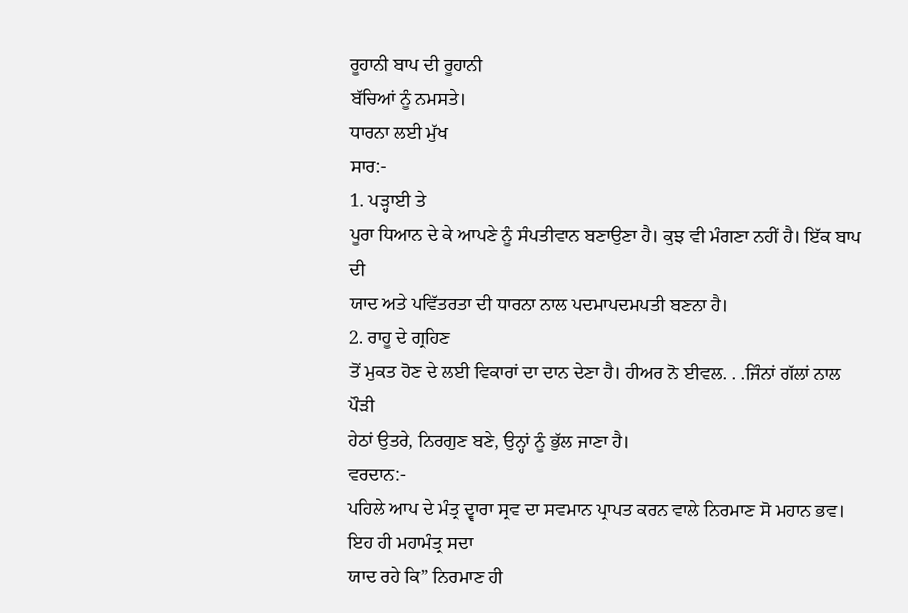ਰੂਹਾਨੀ ਬਾਪ ਦੀ ਰੂਹਾਨੀ
ਬੱਚਿਆਂ ਨੂੰ ਨਮਸਤੇ।
ਧਾਰਨਾ ਲਈ ਮੁੱਖ
ਸਾਰ:-
1. ਪੜ੍ਹਾਈ ਤੇ
ਪੂਰਾ ਧਿਆਨ ਦੇ ਕੇ ਆਪਣੇ ਨੂੰ ਸੰਪਤੀਵਾਨ ਬਣਾਉਣਾ ਹੈ। ਕੁਝ ਵੀ ਮੰਗਣਾ ਨਹੀਂ ਹੈ। ਇੱਕ ਬਾਪ ਦੀ
ਯਾਦ ਅਤੇ ਪਵਿੱਤਰਤਾ ਦੀ ਧਾਰਨਾ ਨਾਲ ਪਦਮਾਪਦਮਪਤੀ ਬਣਨਾ ਹੈ।
2. ਰਾਹੂ ਦੇ ਗ੍ਰਹਿਣ
ਤੋਂ ਮੁਕਤ ਹੋਣ ਦੇ ਲਈ ਵਿਕਾਰਾਂ ਦਾ ਦਾਨ ਦੇਣਾ ਹੈ। ਹੀਅਰ ਨੋ ਈਵਲ. . .ਜਿੰਨਾਂ ਗੱਲਾਂ ਨਾਲ ਪੌੜੀ
ਹੇਠਾਂ ਉਤਰੇ, ਨਿਰਗੁਣ ਬਣੇ, ਉਨ੍ਹਾਂ ਨੂੰ ਭੁੱਲ ਜਾਣਾ ਹੈ।
ਵਰਦਾਨ:-
ਪਹਿਲੇ ਆਪ ਦੇ ਮੰਤ੍ਰ ਦ੍ਵਾਰਾ ਸ੍ਰਵ ਦਾ ਸਵਮਾਨ ਪ੍ਰਾਪਤ ਕਰਨ ਵਾਲੇ ਨਿਰਮਾਣ ਸੋ ਮਹਾਨ ਭਵ।
ਇਹ ਹੀ ਮਹਾਮੰਤ੍ਰ ਸਦਾ
ਯਾਦ ਰਹੇ ਕਿ” ਨਿਰਮਾਣ ਹੀ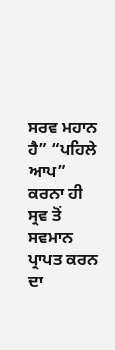ਸਰਵ ਮਹਾਨ ਹੈ” “ਪਹਿਲੇ ਆਪ” ਕਰਨਾ ਹੀ ਸ੍ਰਵ ਤੋਂ ਸਵਮਾਨ ਪ੍ਰਾਪਤ ਕਰਨ
ਦਾ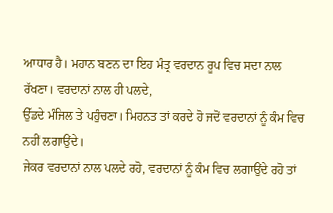ਆਧਾਰ ਹੈ। ਮਹਾਨ ਬਣਨ ਦਾ ਇਹ ਮੰਤ੍ਰ ਵਰਦਾਨ ਰੂਪ ਵਿਚ ਸਦਾ ਨਾਲ ਰੱਖਣਾ। ਵਰਦਾਨਾਂ ਨਾਲ ਹੀ ਪਲਦੇ,
ਉੱਡਦੇ ਮੰਜਿਲ ਤੇ ਪਹੁੰਚਣਾ। ਮਿਹਨਤ ਤਾਂ ਕਰਦੇ ਹੋ ਜਦੋਂ ਵਰਦਾਨਾਂ ਨੂੰ ਕੰਮ ਵਿਚ ਨਹੀਂ ਲਗਾਉਂਦੇ।
ਜੇਕਰ ਵਰਦਾਨਾਂ ਨਾਲ ਪਲਦੇ ਰਹੋ, ਵਰਦਾਨਾਂ ਨੂੰ ਕੰਮ ਵਿਚ ਲਗਾਉਂਦੇ ਰਹੋ ਤਾਂ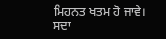ਮਿਹਨਤ ਖਤਮ ਹੋ ਜਾਵੇ।
ਸਦਾ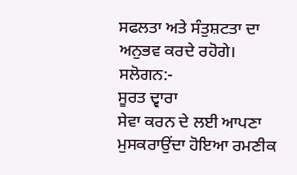ਸਫਲਤਾ ਅਤੇ ਸੰਤੁਸ਼ਟਤਾ ਦਾ ਅਨੁਭਵ ਕਰਦੇ ਰਹੋਗੇ।
ਸਲੋਗਨ:-
ਸੂਰਤ ਦ੍ਵਾਰਾ
ਸੇਵਾ ਕਰਨ ਦੇ ਲਈ ਆਪਣਾ ਮੁਸਕਰਾਉਂਦਾ ਹੋਇਆ ਰਮਣੀਕ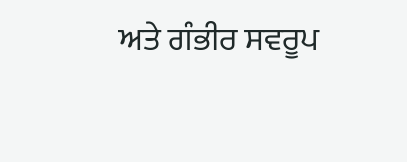ਅਤੇ ਗੰਭੀਰ ਸਵਰੂਪ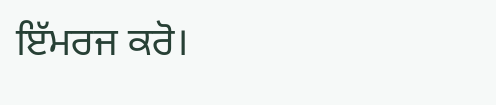ਇੱਮਰਜ ਕਰੋ।